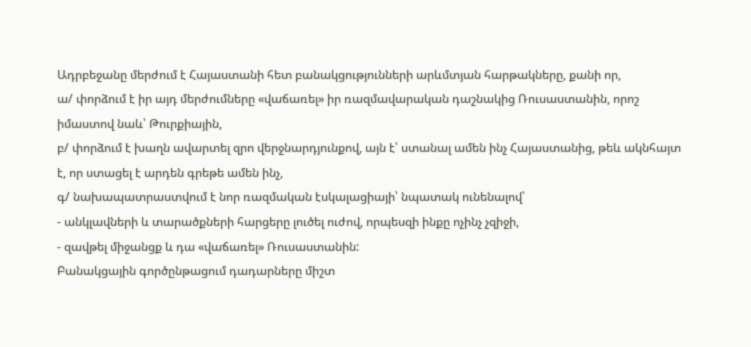Ադրբեջանը մերժում է Հայաստանի հետ բանակցությունների արևմտյան հարթակները, քանի որ,
ա/ փորձում է իր այդ մերժումները «վաճառել» իր ռազմավարական դաշնակից Ռուսաստանին, որոշ իմաստով նաև՝ Թուրքիային,
բ/ փորձում է խաղն ավարտել զրո վերջնարդյունքով, այն է՝ ստանալ ամեն ինչ Հայաստանից, թեև ակնհայտ է, որ ստացել է արդեն գրեթե ամեն ինչ,
գ/ նախապատրաստվում է նոր ռազմական էսկալացիայի՝ նպատակ ունենալով՝
- անկլավների և տարածքների հարցերը լուծել ուժով, որպեսզի ինքը ոչինչ չզիջի,
- զավթել միջանցք և դա «վաճառել» Ռուսաստանին:
Բանակցային գործընթացում դադարները միշտ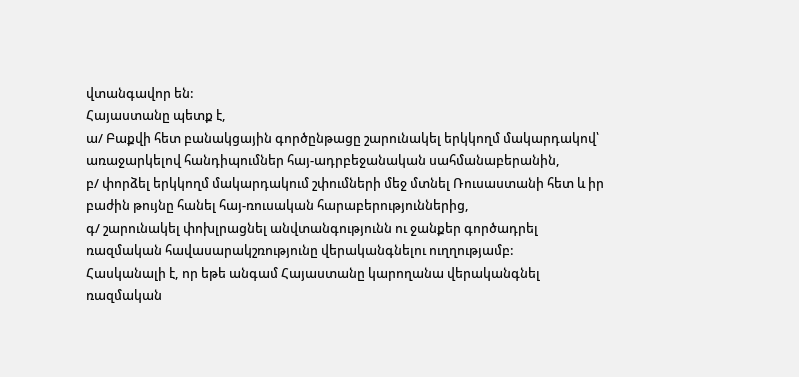վտանգավոր են:
Հայաստանը պետք է,
ա/ Բաքվի հետ բանակցային գործընթացը շարունակել երկկողմ մակարդակով՝ առաջարկելով հանդիպումներ հայ-ադրբեջանական սահմանաբերանին,
բ/ փորձել երկկողմ մակարդակում շփումների մեջ մտնել Ռուսաստանի հետ և իր բաժին թույնը հանել հայ-ռուսական հարաբերություններից,
գ/ շարունակել փոխլրացնել անվտանգությունն ու ջանքեր գործադրել ռազմական հավասարակշռությունը վերականգնելու ուղղությամբ:
Հասկանալի է, որ եթե անգամ Հայաստանը կարողանա վերականգնել ռազմական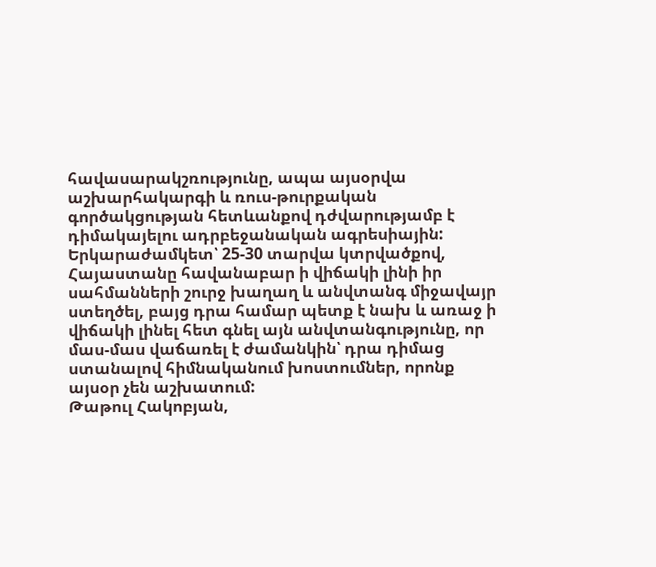հավասարակշռությունը, ապա այսօրվա աշխարհակարգի և ռուս-թուրքական գործակցության հետևանքով դժվարությամբ է դիմակայելու ադրբեջանական ագրեսիային:
Երկարաժամկետ՝ 25-30 տարվա կտրվածքով, Հայաստանը հավանաբար ի վիճակի լինի իր սահմանների շուրջ խաղաղ և անվտանգ միջավայր ստեղծել, բայց դրա համար պետք է նախ և առաջ ի վիճակի լինել հետ գնել այն անվտանգությունը, որ մաս-մաս վաճառել է ժամանկին՝ դրա դիմաց ստանալով հիմնականում խոստումներ, որոնք այսօր չեն աշխատում:
Թաթուլ Հակոբյան,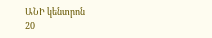ԱՆԻ կենտրոն
20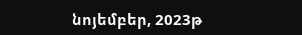նոյեմբեր, 2023թ